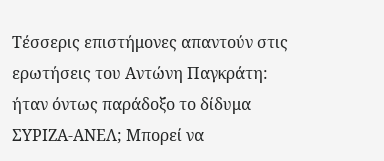Τέσσερις επιστήμονες απαντούν στις ερωτήσεις του Αντώνη Παγκράτη: ήταν όντως παράδοξο το δίδυμα ΣΥΡΙΖΑ-ΑΝΕΛ; Μπορεί να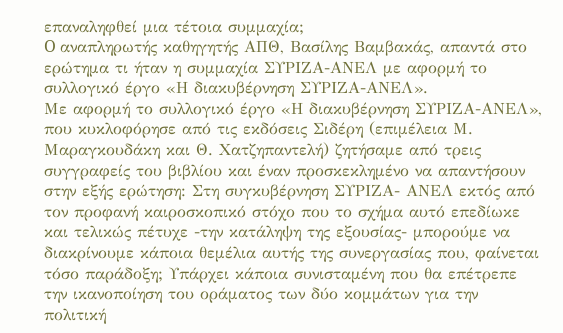επαναληφθεί μια τέτοια συμμαχία;
O αναπληρωτής καθηγητής ΑΠΘ, Βασίλης Βαμβακάς, απαντά στο ερώτημα τι ήταν η συμμαχία ΣΥΡΙΖΑ-ΑΝΕΛ με αφορμή το συλλογικό έργο «Η διακυβέρνηση ΣΥΡΙΖΑ-ΑΝΕΛ».
Με αφορμή το συλλογικό έργο «Η διακυβέρνηση ΣΥΡΙΖΑ-ΑΝΕΛ», που κυκλοφόρησε από τις εκδόσεις Σιδέρη (επιμέλεια Μ. Μαραγκουδάκη και Θ. Χατζηπαντελή) ζητήσαμε από τρεις συγγραφείς του βιβλίου και έναν προσκεκλημένο να απαντήσουν στην εξής ερώτηση: Στη συγκυβέρνηση ΣΥΡΙΖΑ- AΝΕΛ εκτός από τον προφανή καιροσκοπικό στόχο που το σχήμα αυτό επεδίωκε και τελικώς πέτυχε -την κατάληψη της εξουσίας- μπορούμε να διακρίνουμε κάποια θεμέλια αυτής της συνεργασίας που, φαίνεται τόσο παράδοξη; Υπάρχει κάποια συνισταμένη που θα επέτρεπε την ικανοποίηση του οράματος των δύο κομμάτων για την πολιτική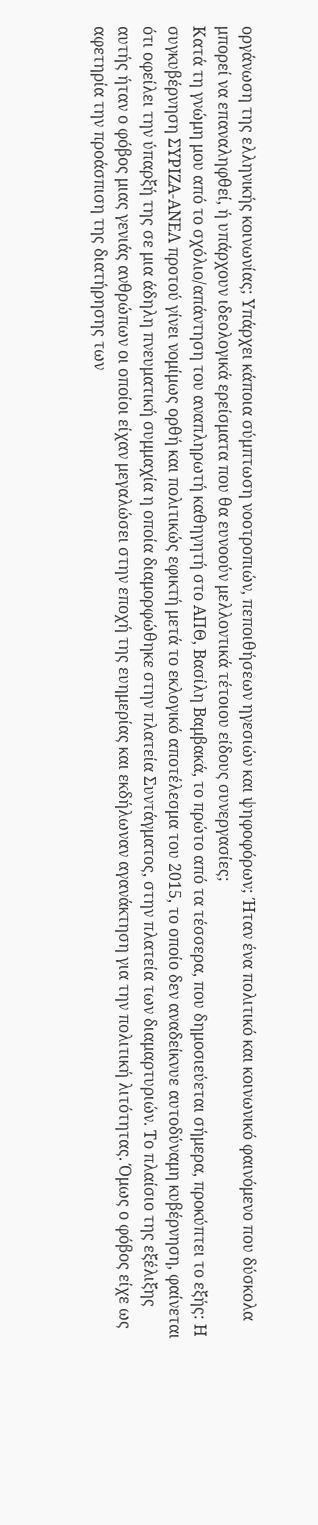οργάνωση της ελληνικής κοινωνίας; Υπάρχει κάποια σύμπτωση νοοτροπιών, πεποιθήσεων ηγεσιών και ψηφοφόρων; Ήταν ένα πολιτικό και κοινωνικό φαινόμενο που δύσκολα μπορεί να επαναληφθεί, ή υπάρχουν ιδεολογικά ερείσματα που θα ευνοούν μελλοντικά τέτοιου είδους συνεργασίες;
Κατά τη γνώμη μου από το σχόλιο/απάντηση του αναπληρωτή καθηγητή στο ΑΠΘ, Βασίλη Βαμβακά, το πρώτο από τα τέσσερα, που δημοσιεύεται σήμερα, προκύπτει το εξής: Η συγκυβέρνηση ΣΥΡΙΖΑ-ΑΝΕΛ προτού γίνει νομίμως ορθή και πολιτικώς εφικτή μετά το εκλογικό αποτέλεσμα του 2015, το οποίο δεν αναδείκνυε αυτοδύναμη κυβέρνηση, φαίνεται ότι οφείλει την ύπαρξή της σε μια άδηλη πνευματική συμμαχία η οποία διαμορφώθηκε στην πλατεία Συντάγματος, στην πλατεία των διαμαρτυριών. Το πλαίσιο της εξέλιξης αυτής ήταν ο φόβος μιας γενιάς ανθρώπων οι οποίοι είχαν μεγαλώσει στην εποχή της ευημερίας και εκδήλωναν αγανάκτηση για την πολιτική λιτότητας. Όμως ο φόβος είχε ως αφετηρία την προάσπιση της διατήρησης των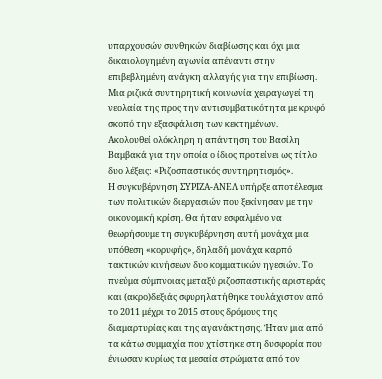υπαρχουσών συνθηκών διαβίωσης και όχι μια δικαιολογημένη αγωνία απέναντι στην επιβεβλημένη ανάγκη αλλαγής για την επιβίωση. Μια ριζικά συντηρητική κοινωνία χειραγωγεί τη νεολαία της προς την αντισυμβατικότητα με κρυφό σκοπό την εξασφάλιση των κεκτημένων.
Ακολουθεί ολόκληρη η απάντηση του Βασίλη Βαμβακά για την οποία ο ίδιος προτείνει ως τίτλο δυο λέξεις: «Ριζοσπαστικός συντηρητισμός».
Η συγκυβέρνηση ΣΥΡΙΖΑ-ΑΝΕΛ υπήρξε αποτέλεσμα των πολιτικών διεργασιών που ξεκίνησαν με την οικονομική κρίση. Θα ήταν εσφαλμένο να θεωρήσουμε τη συγκυβέρνηση αυτή μονάχα μια υπόθεση «κορυφής», δηλαδή μονάχα καρπό τακτικών κινήσεων δυο κομματικών ηγεσιών. Το πνεύμα σύμπνοιας μεταξύ ριζοσπαστικής αριστεράς και (ακρο)δεξιάς σφυρηλατήθηκε τουλάχιστον από το 2011 μέχρι το 2015 στους δρόμους της διαμαρτυρίας και της αγανάκτησης. Ήταν μια από τα κάτω συμμαχία που χτίστηκε στη δυσφορία που ένιωσαν κυρίως τα μεσαία στρώματα από τον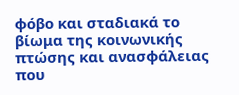φόβο και σταδιακά το βίωμα της κοινωνικής πτώσης και ανασφάλειας που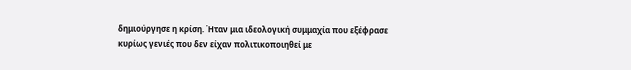δημιούργησε η κρίση. Ήταν μια ιδεολογική συμμαχία που εξέφρασε κυρίως γενιές που δεν είχαν πολιτικοποιηθεί με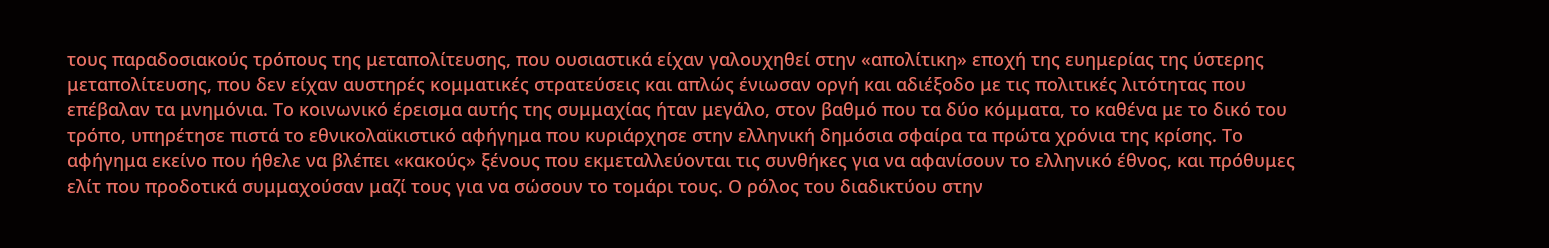τους παραδοσιακούς τρόπους της μεταπολίτευσης, που ουσιαστικά είχαν γαλουχηθεί στην «απολίτικη» εποχή της ευημερίας της ύστερης μεταπολίτευσης, που δεν είχαν αυστηρές κομματικές στρατεύσεις και απλώς ένιωσαν οργή και αδιέξοδο με τις πολιτικές λιτότητας που επέβαλαν τα μνημόνια. Το κοινωνικό έρεισμα αυτής της συμμαχίας ήταν μεγάλο, στον βαθμό που τα δύο κόμματα, το καθένα με το δικό του τρόπο, υπηρέτησε πιστά το εθνικολαϊκιστικό αφήγημα που κυριάρχησε στην ελληνική δημόσια σφαίρα τα πρώτα χρόνια της κρίσης. Το αφήγημα εκείνο που ήθελε να βλέπει «κακούς» ξένους που εκμεταλλεύονται τις συνθήκες για να αφανίσουν το ελληνικό έθνος, και πρόθυμες ελίτ που προδοτικά συμμαχούσαν μαζί τους για να σώσουν το τομάρι τους. Ο ρόλος του διαδικτύου στην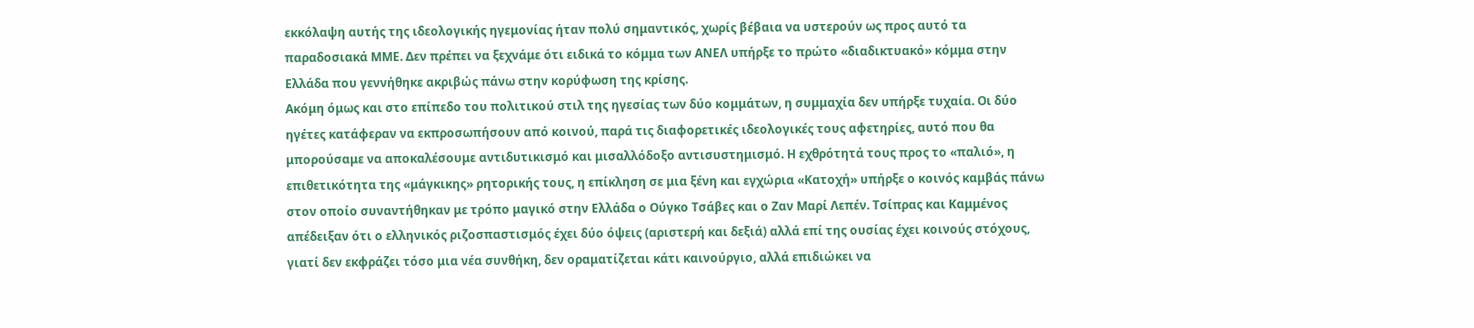εκκόλαψη αυτής της ιδεολογικής ηγεμονίας ήταν πολύ σημαντικός, χωρίς βέβαια να υστερούν ως προς αυτό τα παραδοσιακά ΜΜΕ. Δεν πρέπει να ξεχνάμε ότι ειδικά το κόμμα των ΑΝΕΛ υπήρξε το πρώτο «διαδικτυακό» κόμμα στην Ελλάδα που γεννήθηκε ακριβώς πάνω στην κορύφωση της κρίσης.
Ακόμη όμως και στο επίπεδο του πολιτικού στιλ της ηγεσίας των δύο κομμάτων, η συμμαχία δεν υπήρξε τυχαία. Οι δύο ηγέτες κατάφεραν να εκπροσωπήσουν από κοινού, παρά τις διαφορετικές ιδεολογικές τους αφετηρίες, αυτό που θα μπορούσαμε να αποκαλέσουμε αντιδυτικισμό και μισαλλόδοξο αντισυστημισμό. Η εχθρότητά τους προς το «παλιό», η επιθετικότητα της «μάγκικης» ρητορικής τους, η επίκληση σε μια ξένη και εγχώρια «Κατοχή» υπήρξε ο κοινός καμβάς πάνω στον οποίο συναντήθηκαν με τρόπο μαγικό στην Ελλάδα ο Ούγκο Τσάβες και ο Ζαν Μαρί Λεπέν. Τσίπρας και Καμμένος απέδειξαν ότι ο ελληνικός ριζοσπαστισμός έχει δύο όψεις (αριστερή και δεξιά) αλλά επί της ουσίας έχει κοινούς στόχους, γιατί δεν εκφράζει τόσο μια νέα συνθήκη, δεν οραματίζεται κάτι καινούργιο, αλλά επιδιώκει να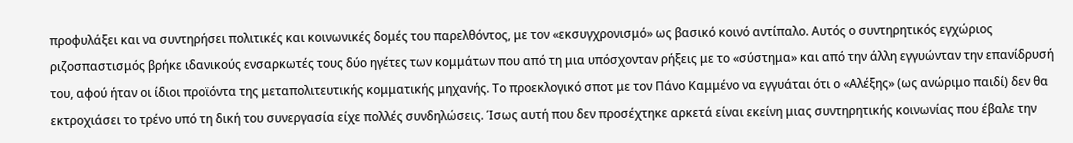προφυλάξει και να συντηρήσει πολιτικές και κοινωνικές δομές του παρελθόντος, με τον «εκσυγχρονισμό» ως βασικό κοινό αντίπαλο. Αυτός ο συντηρητικός εγχώριος ριζοσπαστισμός βρήκε ιδανικούς ενσαρκωτές τους δύο ηγέτες των κομμάτων που από τη μια υπόσχονταν ρήξεις με το «σύστημα» και από την άλλη εγγυώνταν την επανίδρυσή του, αφού ήταν οι ίδιοι προϊόντα της μεταπολιτευτικής κομματικής μηχανής. Το προεκλογικό σποτ με τον Πάνο Καμμένο να εγγυάται ότι ο «Αλέξης» (ως ανώριμο παιδί) δεν θα εκτροχιάσει το τρένο υπό τη δική του συνεργασία είχε πολλές συνδηλώσεις. Ίσως αυτή που δεν προσέχτηκε αρκετά είναι εκείνη μιας συντηρητικής κοινωνίας που έβαλε την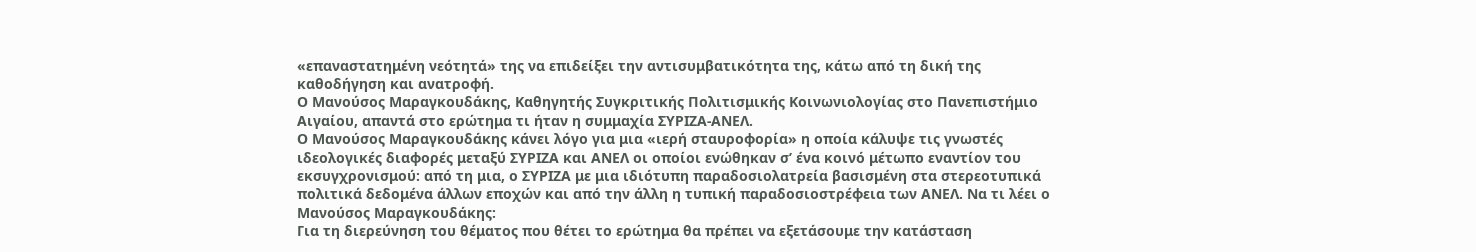«επαναστατημένη νεότητά» της να επιδείξει την αντισυμβατικότητα της, κάτω από τη δική της καθοδήγηση και ανατροφή.
Ο Μανούσος Μαραγκουδάκης, Καθηγητής Συγκριτικής Πολιτισμικής Κοινωνιολογίας στο Πανεπιστήμιο Αιγαίου, απαντά στο ερώτημα τι ήταν η συμμαχία ΣΥΡΙΖΑ-ΑΝΕΛ.
Ο Μανούσος Μαραγκουδάκης κάνει λόγο για μια «ιερή σταυροφορία» η οποία κάλυψε τις γνωστές ιδεολογικές διαφορές μεταξύ ΣΥΡΙΖΑ και ΑΝΕΛ οι οποίοι ενώθηκαν σ’ ένα κοινό μέτωπο εναντίον του εκσυγχρονισμού: από τη μια, ο ΣΥΡΙΖΑ με μια ιδιότυπη παραδοσιολατρεία βασισμένη στα στερεοτυπικά πολιτικά δεδομένα άλλων εποχών και από την άλλη η τυπική παραδοσιοστρέφεια των ΑΝΕΛ. Να τι λέει ο Μανούσος Μαραγκουδάκης:
Για τη διερεύνηση του θέματος που θέτει το ερώτημα θα πρέπει να εξετάσουμε την κατάσταση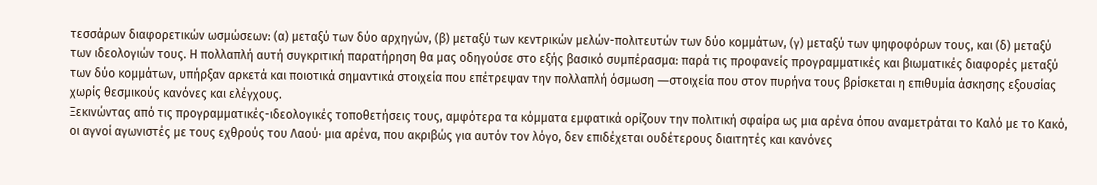τεσσάρων διαφορετικών ωσμώσεων: (α) μεταξύ των δύο αρχηγών, (β) μεταξύ των κεντρικών μελών-πολιτευτών των δύο κομμάτων, (γ) μεταξύ των ψηφοφόρων τους, και (δ) μεταξύ των ιδεολογιών τους. Η πολλαπλή αυτή συγκριτική παρατήρηση θα μας οδηγούσε στο εξής βασικό συμπέρασμα: παρά τις προφανείς προγραμματικές και βιωματικές διαφορές μεταξύ των δύο κομμάτων, υπήρξαν αρκετά και ποιοτικά σημαντικά στοιχεία που επέτρεψαν την πολλαπλή όσμωση ―στοιχεία που στον πυρήνα τους βρίσκεται η επιθυμία άσκησης εξουσίας χωρίς θεσμικούς κανόνες και ελέγχους.
Ξεκινώντας από τις προγραμματικές-ιδεολογικές τοποθετήσεις τους, αμφότερα τα κόμματα εμφατικά ορίζουν την πολιτική σφαίρα ως μια αρένα όπου αναμετράται το Καλό με το Κακό, οι αγνοί αγωνιστές με τους εχθρούς του Λαού∙ μια αρένα, που ακριβώς για αυτόν τον λόγο, δεν επιδέχεται ουδέτερους διαιτητές και κανόνες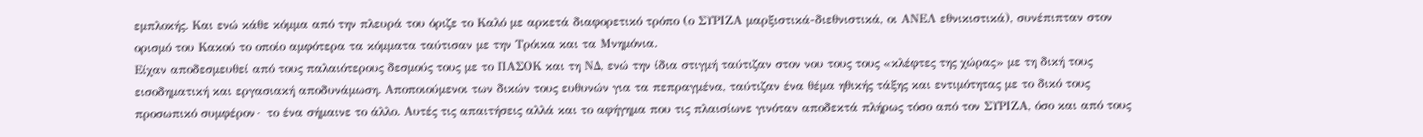εμπλοκής. Και ενώ κάθε κόμμα από την πλευρά του όριζε το Καλό με αρκετά διαφορετικό τρόπο (ο ΣΥΡΙΖΑ μαρξιστικά-διεθνιστικά, οι ΑΝΕΛ εθνικιστικά), συνέπιπταν στον ορισμό του Κακού το οποίο αμφότερα τα κόμματα ταύτισαν με την Τρόικα και τα Μνημόνια.
Είχαν αποδεσμευθεί από τους παλαιότερους δεσμούς τους με το ΠΑΣΟΚ και τη ΝΔ, ενώ την ίδια στιγμή ταύτιζαν στον νου τους τους «κλέφτες της χώρας» με τη δική τους εισοδηματική και εργασιακή αποδυνάμωση. Αποποιούμενοι των δικών τους ευθυνών για τα πεπραγμένα, ταύτιζαν ένα θέμα ηθικής τάξης και εντιμότητας με το δικό τους προσωπικό συμφέρον∙ το ένα σήμαινε το άλλο. Αυτές τις απαιτήσεις αλλά και το αφήγημα που τις πλαισίωνε γινόταν αποδεκτά πλήρως τόσο από τον ΣΥΡΙΖΑ, όσο και από τους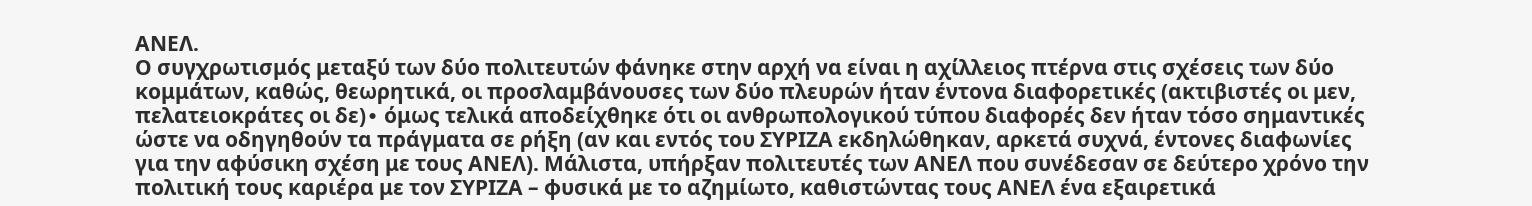ΑΝΕΛ.
Ο συγχρωτισμός μεταξύ των δύο πολιτευτών φάνηκε στην αρχή να είναι η αχίλλειος πτέρνα στις σχέσεις των δύο κομμάτων, καθώς, θεωρητικά, οι προσλαμβάνουσες των δύο πλευρών ήταν έντονα διαφορετικές (ακτιβιστές οι μεν, πελατειοκράτες οι δε)∙ όμως τελικά αποδείχθηκε ότι οι ανθρωπολογικού τύπου διαφορές δεν ήταν τόσο σημαντικές ώστε να οδηγηθούν τα πράγματα σε ρήξη (αν και εντός του ΣΥΡΙΖΑ εκδηλώθηκαν, αρκετά συχνά, έντονες διαφωνίες για την αφύσικη σχέση με τους ΑΝΕΛ). Μάλιστα, υπήρξαν πολιτευτές των ΑΝΕΛ που συνέδεσαν σε δεύτερο χρόνο την πολιτική τους καριέρα με τον ΣΥΡΙΖΑ – φυσικά με το αζημίωτο, καθιστώντας τους ΑΝΕΛ ένα εξαιρετικά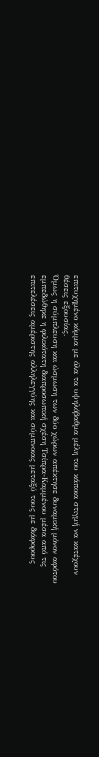επιτυχημένο κόμμα με όλα τα υψηλόβαθμα μέλη του κάποια στιγμή να κατέχουν θέσεις εξουσίας.
Όμως η σύμπλευση και ώσμωση των δύο χώρων απέκτησε δυναμική μόνον αφότου εμπεδώθηκε η φιλικότατη διαπροσωπική σχέση Τσίπρα-Καμμένου μέσα από τις επιτελέσεις αμέριστης αλληλεγγύης και σύμπνοιας μεταξύ τους με διάφορους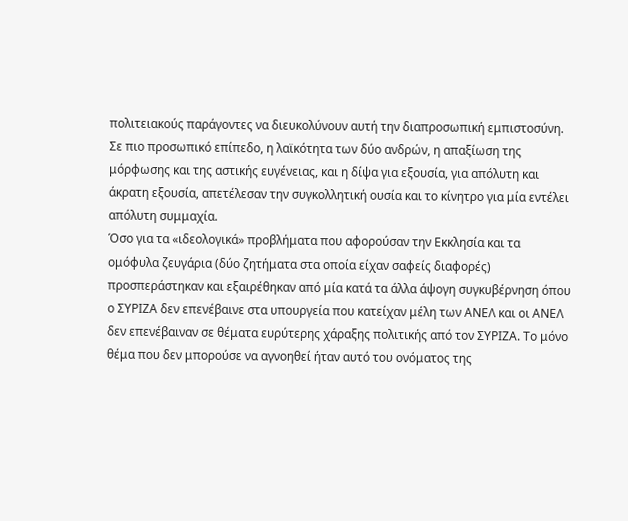πολιτειακούς παράγοντες να διευκολύνουν αυτή την διαπροσωπική εμπιστοσύνη. Σε πιο προσωπικό επίπεδο, η λαϊκότητα των δύο ανδρών, η απαξίωση της μόρφωσης και της αστικής ευγένειας, και η δίψα για εξουσία, για απόλυτη και άκρατη εξουσία, απετέλεσαν την συγκολλητική ουσία και το κίνητρο για μία εντέλει απόλυτη συμμαχία.
Όσο για τα «ιδεολογικά» προβλήματα που αφορούσαν την Εκκλησία και τα ομόφυλα ζευγάρια (δύο ζητήματα στα οποία είχαν σαφείς διαφορές) προσπεράστηκαν και εξαιρέθηκαν από μία κατά τα άλλα άψογη συγκυβέρνηση όπου ο ΣΥΡΙΖΑ δεν επενέβαινε στα υπουργεία που κατείχαν μέλη των ΑΝΕΛ και οι ΑΝΕΛ δεν επενέβαιναν σε θέματα ευρύτερης χάραξης πολιτικής από τον ΣΥΡΙΖΑ. Το μόνο θέμα που δεν μπορούσε να αγνοηθεί ήταν αυτό του ονόματος της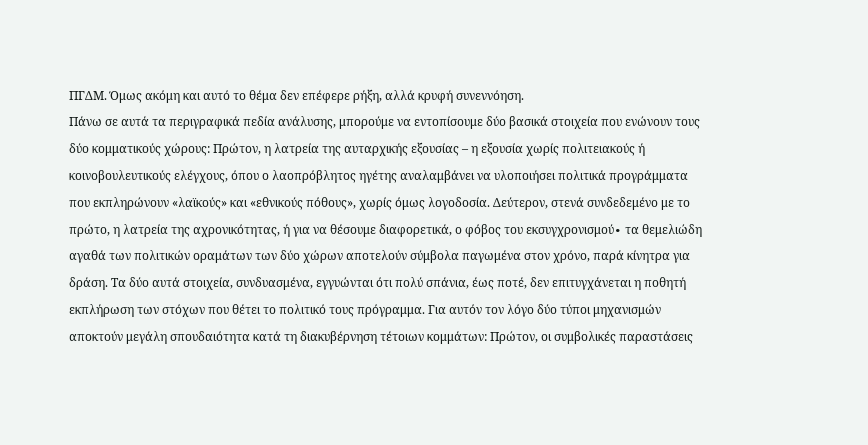ΠΓΔΜ. Όμως ακόμη και αυτό το θέμα δεν επέφερε ρήξη, αλλά κρυφή συνεννόηση.
Πάνω σε αυτά τα περιγραφικά πεδία ανάλυσης, μπορούμε να εντοπίσουμε δύο βασικά στοιχεία που ενώνουν τους δύο κομματικούς χώρους: Πρώτον, η λατρεία της αυταρχικής εξουσίας – η εξουσία χωρίς πολιτειακούς ή κοινοβουλευτικούς ελέγχους, όπου ο λαοπρόβλητος ηγέτης αναλαμβάνει να υλοποιήσει πολιτικά προγράμματα που εκπληρώνουν «λαϊκούς» και «εθνικούς πόθους», χωρίς όμως λογοδοσία. Δεύτερον, στενά συνδεδεμένο με το πρώτο, η λατρεία της αχρονικότητας, ή για να θέσουμε διαφορετικά, ο φόβος του εκσυγχρονισμού∙ τα θεμελιώδη αγαθά των πολιτικών οραμάτων των δύο χώρων αποτελούν σύμβολα παγωμένα στον χρόνο, παρά κίνητρα για δράση. Τα δύο αυτά στοιχεία, συνδυασμένα, εγγυώνται ότι πολύ σπάνια, έως ποτέ, δεν επιτυγχάνεται η ποθητή εκπλήρωση των στόχων που θέτει το πολιτικό τους πρόγραμμα. Για αυτόν τον λόγο δύο τύποι μηχανισμών αποκτούν μεγάλη σπουδαιότητα κατά τη διακυβέρνηση τέτοιων κομμάτων: Πρώτον, οι συμβολικές παραστάσεις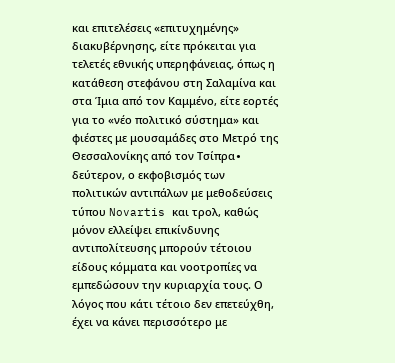και επιτελέσεις «επιτυχημένης» διακυβέρνησης, είτε πρόκειται για τελετές εθνικής υπερηφάνειας, όπως η κατάθεση στεφάνου στη Σαλαμίνα και στα Ίμια από τον Καμμένο, είτε εορτές για το «νέο πολιτικό σύστημα» και φιέστες με μουσαμάδες στο Μετρό της Θεσσαλονίκης από τον Τσίπρα∙ δεύτερον, ο εκφοβισμός των πολιτικών αντιπάλων με μεθοδεύσεις τύπου Novartis και τρολ, καθώς μόνον ελλείψει επικίνδυνης αντιπολίτευσης μπορούν τέτοιου είδους κόμματα και νοοτροπίες να εμπεδώσουν την κυριαρχία τους. Ο λόγος που κάτι τέτοιο δεν επετεύχθη, έχει να κάνει περισσότερο με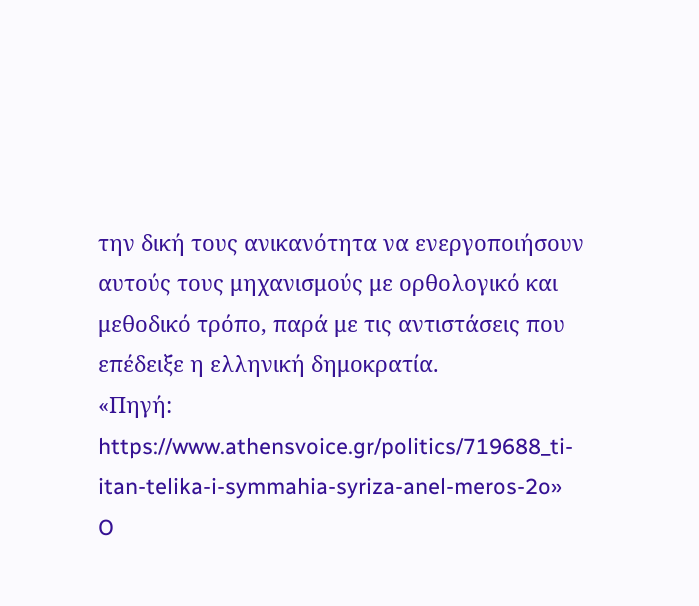την δική τους ανικανότητα να ενεργοποιήσουν αυτούς τους μηχανισμούς με ορθολογικό και μεθοδικό τρόπο, παρά με τις αντιστάσεις που επέδειξε η ελληνική δημοκρατία.
«Πηγή: https://www.athensvoice.gr/politics/719688_ti-itan-telika-i-symmahia-syriza-anel-meros-2o»
O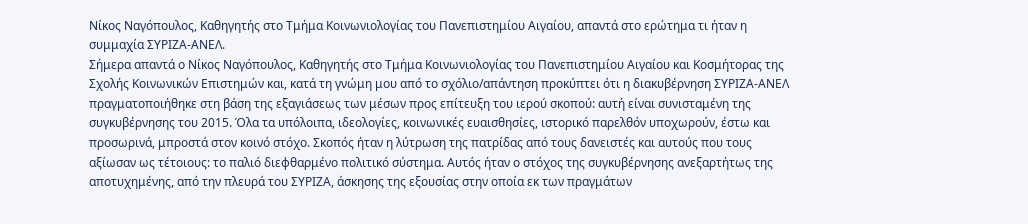Νίκος Ναγόπουλος, Καθηγητής στο Τμήμα Κοινωνιολογίας του Πανεπιστημίου Αιγαίου, απαντά στο ερώτημα τι ήταν η συμμαχία ΣΥΡΙΖΑ-ΑΝΕΛ.
Σήμερα απαντά ο Νίκος Ναγόπουλος, Καθηγητής στο Τμήμα Κοινωνιολογίας του Πανεπιστημίου Αιγαίου και Κοσμήτορας της Σχολής Κοινωνικών Επιστημών και, κατά τη γνώμη μου από το σχόλιο/απάντηση προκύπτει ότι η διακυβέρνηση ΣΥΡΙΖΑ-ΑΝΕΛ πραγματοποιήθηκε στη βάση της εξαγιάσεως των μέσων προς επίτευξη του ιερού σκοπού: αυτή είναι συνισταμένη της συγκυβέρνησης του 2015. Όλα τα υπόλοιπα, ιδεολογίες, κοινωνικές ευαισθησίες, ιστορικό παρελθόν υποχωρούν, έστω και προσωρινά, μπροστά στον κοινό στόχο. Σκοπός ήταν η λύτρωση της πατρίδας από τους δανειστές και αυτούς που τους αξίωσαν ως τέτοιους: το παλιό διεφθαρμένο πολιτικό σύστημα. Αυτός ήταν ο στόχος της συγκυβέρνησης ανεξαρτήτως της αποτυχημένης, από την πλευρά του ΣΥΡΙΖΑ, άσκησης της εξουσίας στην οποία εκ των πραγμάτων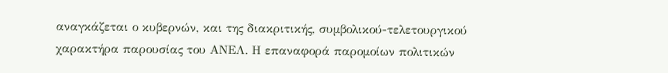αναγκάζεται ο κυβερνών, και της διακριτικής, συμβολικού-τελετουργικού χαρακτήρα παρουσίας του ΑΝΕΛ. Η επαναφορά παρομοίων πολιτικών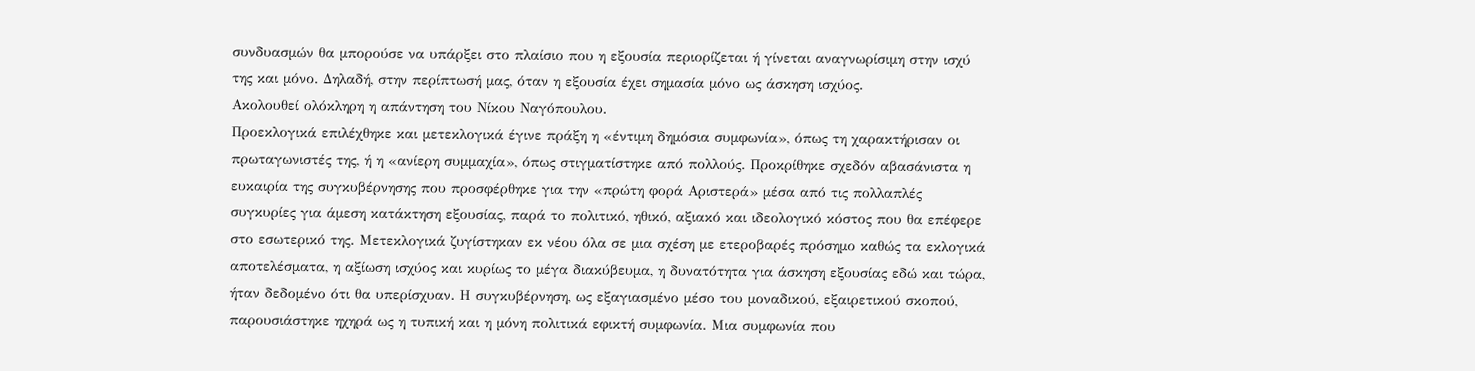συνδυασμών θα μπορούσε να υπάρξει στο πλαίσιο που η εξουσία περιορίζεται ή γίνεται αναγνωρίσιμη στην ισχύ της και μόνο. Δηλαδή, στην περίπτωσή μας, όταν η εξουσία έχει σημασία μόνο ως άσκηση ισχύος.
Ακολουθεί ολόκληρη η απάντηση του Νίκου Ναγόπουλου.
Προεκλογικά επιλέχθηκε και μετεκλογικά έγινε πράξη η «έντιμη δημόσια συμφωνία», όπως τη χαρακτήρισαν οι πρωταγωνιστές της, ή η «ανίερη συμμαχία», όπως στιγματίστηκε από πολλούς. Προκρίθηκε σχεδόν αβασάνιστα η ευκαιρία της συγκυβέρνησης που προσφέρθηκε για την «πρώτη φορά Αριστερά» μέσα από τις πολλαπλές συγκυρίες για άμεση κατάκτηση εξουσίας, παρά το πολιτικό, ηθικό, αξιακό και ιδεολογικό κόστος που θα επέφερε στο εσωτερικό της. Μετεκλογικά ζυγίστηκαν εκ νέου όλα σε μια σχέση με ετεροβαρές πρόσημο καθώς τα εκλογικά αποτελέσματα, η αξίωση ισχύος και κυρίως το μέγα διακύβευμα, η δυνατότητα για άσκηση εξουσίας εδώ και τώρα, ήταν δεδομένο ότι θα υπερίσχυαν. Η συγκυβέρνηση, ως εξαγιασμένο μέσο του μοναδικού, εξαιρετικού σκοπού, παρουσιάστηκε ηχηρά ως η τυπική και η μόνη πολιτικά εφικτή συμφωνία. Μια συμφωνία που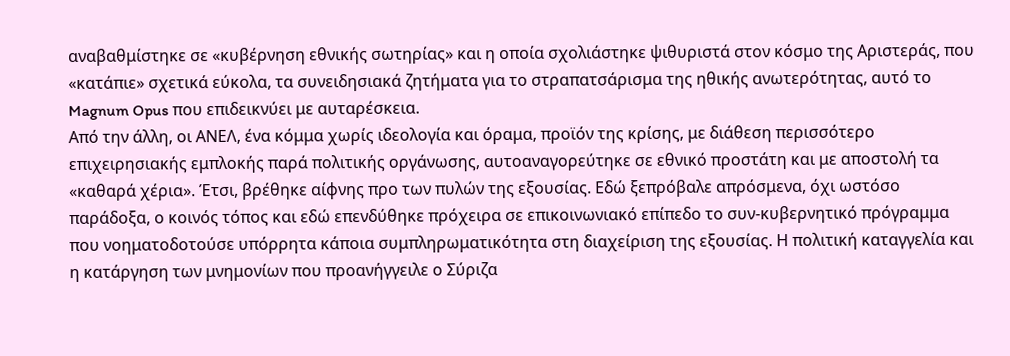αναβαθμίστηκε σε «κυβέρνηση εθνικής σωτηρίας» και η οποία σχολιάστηκε ψιθυριστά στον κόσμο της Αριστεράς, που «κατάπιε» σχετικά εύκολα, τα συνειδησιακά ζητήματα για το στραπατσάρισμα της ηθικής ανωτερότητας, αυτό το Magnum Opus που επιδεικνύει με αυταρέσκεια.
Από την άλλη, οι ΑΝΕΛ, ένα κόμμα χωρίς ιδεολογία και όραμα, προϊόν της κρίσης, με διάθεση περισσότερο επιχειρησιακής εμπλοκής παρά πολιτικής οργάνωσης, αυτοαναγορεύτηκε σε εθνικό προστάτη και με αποστολή τα «καθαρά χέρια». Έτσι, βρέθηκε αίφνης προ των πυλών της εξουσίας. Εδώ ξεπρόβαλε απρόσμενα, όχι ωστόσο παράδοξα, ο κοινός τόπος και εδώ επενδύθηκε πρόχειρα σε επικοινωνιακό επίπεδο το συν-κυβερνητικό πρόγραμμα που νοηματοδοτούσε υπόρρητα κάποια συμπληρωματικότητα στη διαχείριση της εξουσίας. Η πολιτική καταγγελία και η κατάργηση των μνημονίων που προανήγγειλε ο Σύριζα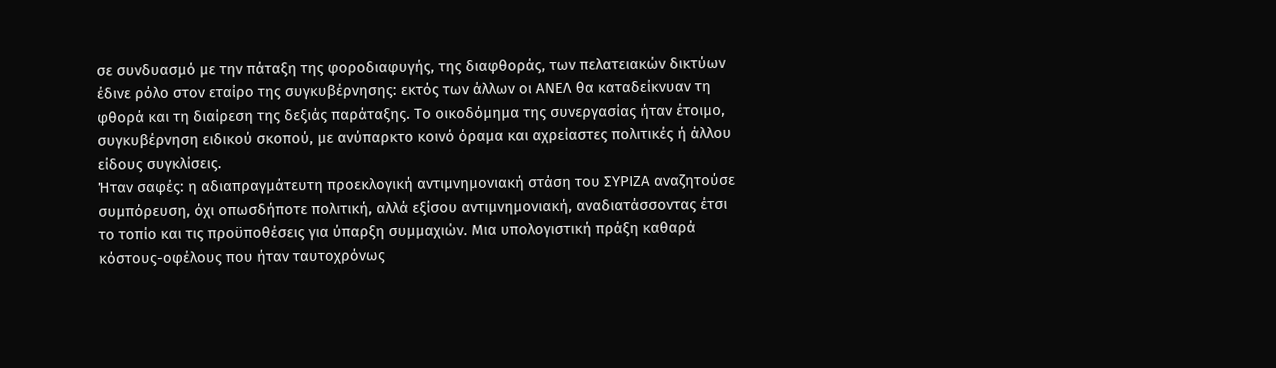σε συνδυασμό με την πάταξη της φοροδιαφυγής, της διαφθοράς, των πελατειακών δικτύων έδινε ρόλο στον εταίρο της συγκυβέρνησης: εκτός των άλλων οι ΑΝΕΛ θα καταδείκνυαν τη φθορά και τη διαίρεση της δεξιάς παράταξης. Το οικοδόμημα της συνεργασίας ήταν έτοιμο, συγκυβέρνηση ειδικού σκοπού, με ανύπαρκτο κοινό όραμα και αχρείαστες πολιτικές ή άλλου είδους συγκλίσεις.
Ήταν σαφές: η αδιαπραγμάτευτη προεκλογική αντιμνημονιακή στάση του ΣΥΡΙΖΑ αναζητούσε συμπόρευση, όχι οπωσδήποτε πολιτική, αλλά εξίσου αντιμνημονιακή, αναδιατάσσοντας έτσι το τοπίο και τις προϋποθέσεις για ύπαρξη συμμαχιών. Μια υπολογιστική πράξη καθαρά κόστους-οφέλους που ήταν ταυτοχρόνως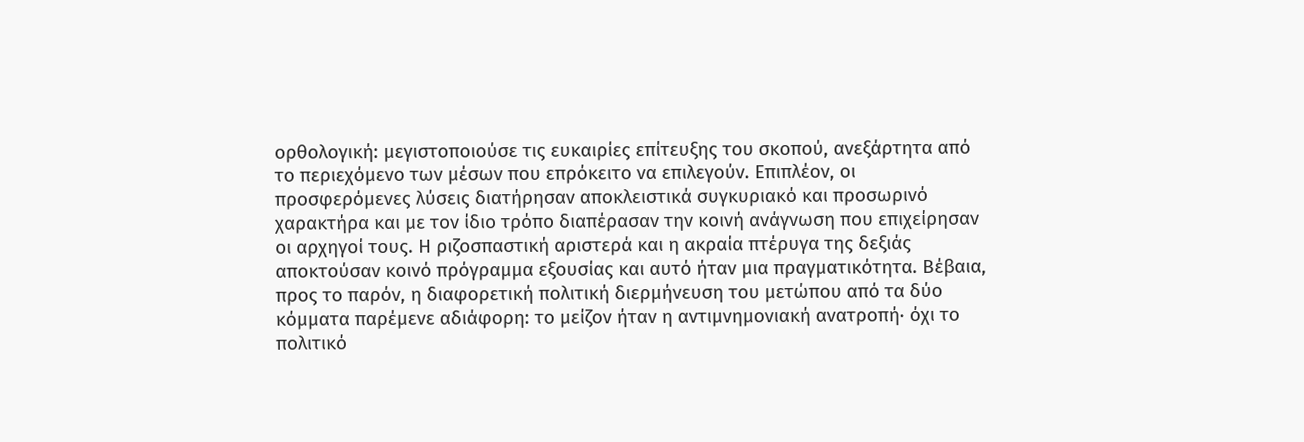ορθολογική: μεγιστοποιούσε τις ευκαιρίες επίτευξης του σκοπού, ανεξάρτητα από το περιεχόμενο των μέσων που επρόκειτο να επιλεγούν. Επιπλέον, οι προσφερόμενες λύσεις διατήρησαν αποκλειστικά συγκυριακό και προσωρινό χαρακτήρα και με τον ίδιο τρόπο διαπέρασαν την κοινή ανάγνωση που επιχείρησαν οι αρχηγοί τους. Η ριζοσπαστική αριστερά και η ακραία πτέρυγα της δεξιάς αποκτούσαν κοινό πρόγραμμα εξουσίας και αυτό ήταν μια πραγματικότητα. Βέβαια, προς το παρόν, η διαφορετική πολιτική διερμήνευση του μετώπου από τα δύο κόμματα παρέμενε αδιάφορη: το μείζον ήταν η αντιμνημονιακή ανατροπή· όχι το πολιτικό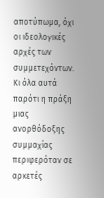αποτύπωμα, όχι οι ιδεολογικές αρχές των συμμετεχόντων. Κι όλα αυτά παρότι η πράξη μιας ανορθόδοξης συμμαχίας περιφερόταν σε αρκετές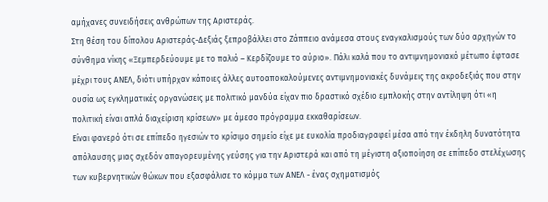αμήχανες συνειδήσεις ανθρώπων της Αριστεράς.
Στη θέση του δίπολου Αριστεράς-Δεξιάς ξεπροβάλλει στο Ζάππειο ανάμεσα στους εναγκαλισμούς των δύο αρχηγών το σύνθημα νίκης «Ξεμπερδεύουμε με το παλιό – Κερδίζουμε το αύριο». Πάλι καλά που το αντιμνημονιακό μέτωπο έφτασε μέχρι τους ΑΝΕΛ, διότι υπήρχαν κάποιες άλλες αυτοαποκαλούμενες αντιμνημονιακές δυνάμεις της ακροδεξιάς που στην ουσία ως εγκληματικές οργανώσεις με πολιτικό μανδύα είχαν πιο δραστικό σχέδιο εμπλοκής στην αντίληψη ότι «η πολιτική είναι απλά διαχείριση κρίσεων» με άμεσο πρόγραμμα εκκαθαρίσεων.
Είναι φανερό ότι σε επίπεδο ηγεσιών το κρίσιμο σημείο είχε με ευκολία προδιαγραφεί μέσα από την έκδηλη δυνατότητα απόλαυσης μιας σχεδόν απαγορευμένης γεύσης για την Αριστερά και από τη μέγιστη αξιοποίηση σε επίπεδο στελέχωσης των κυβερνητικών θώκων που εξασφάλισε το κόμμα των ΑΝΕΛ - ένας σχηματισμός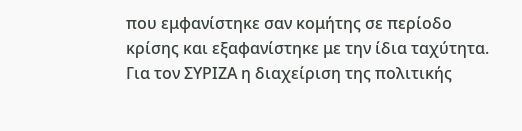που εμφανίστηκε σαν κομήτης σε περίοδο κρίσης και εξαφανίστηκε με την ίδια ταχύτητα. Για τον ΣΥΡΙΖΑ η διαχείριση της πολιτικής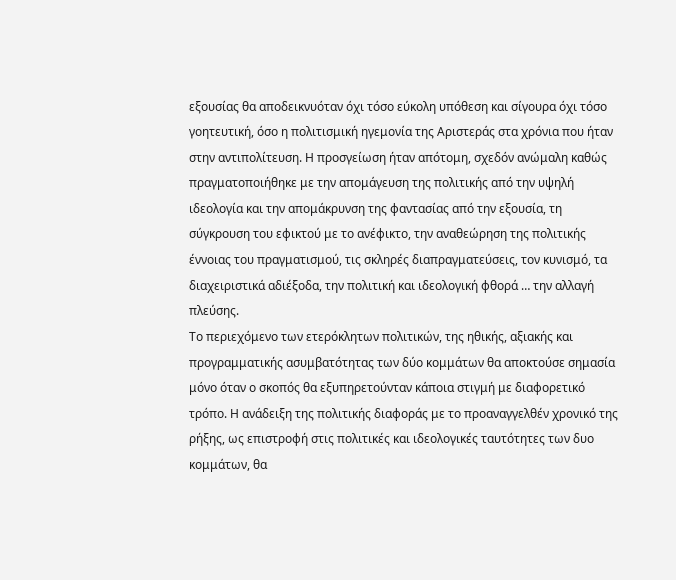εξουσίας θα αποδεικνυόταν όχι τόσο εύκολη υπόθεση και σίγουρα όχι τόσο γοητευτική, όσο η πολιτισμική ηγεμονία της Αριστεράς στα χρόνια που ήταν στην αντιπολίτευση. Η προσγείωση ήταν απότομη, σχεδόν ανώμαλη καθώς πραγματοποιήθηκε με την απομάγευση της πολιτικής από την υψηλή ιδεολογία και την απομάκρυνση της φαντασίας από την εξουσία, τη σύγκρουση του εφικτού με το ανέφικτο, την αναθεώρηση της πολιτικής έννοιας του πραγματισμού, τις σκληρές διαπραγματεύσεις, τον κυνισμό, τα διαχειριστικά αδιέξοδα, την πολιτική και ιδεολογική φθορά … την αλλαγή πλεύσης.
Το περιεχόμενο των ετερόκλητων πολιτικών, της ηθικής, αξιακής και προγραμματικής ασυμβατότητας των δύο κομμάτων θα αποκτούσε σημασία μόνο όταν ο σκοπός θα εξυπηρετούνταν κάποια στιγμή με διαφορετικό τρόπο. Η ανάδειξη της πολιτικής διαφοράς με το προαναγγελθέν χρονικό της ρήξης, ως επιστροφή στις πολιτικές και ιδεολογικές ταυτότητες των δυο κομμάτων, θα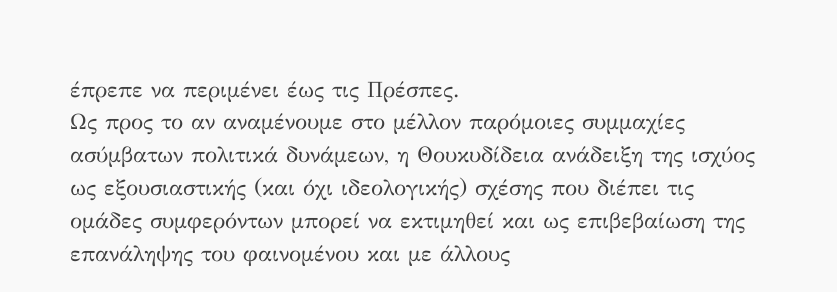έπρεπε να περιμένει έως τις Πρέσπες.
Ως προς το αν αναμένουμε στο μέλλον παρόμοιες συμμαχίες ασύμβατων πολιτικά δυνάμεων, η Θουκυδίδεια ανάδειξη της ισχύος ως εξουσιαστικής (και όχι ιδεολογικής) σχέσης που διέπει τις ομάδες συμφερόντων μπορεί να εκτιμηθεί και ως επιβεβαίωση της επανάληψης του φαινομένου και με άλλους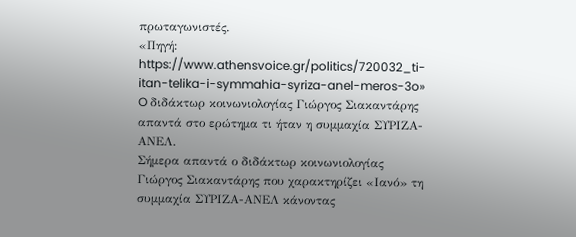πρωταγωνιστές.
«Πηγή: https://www.athensvoice.gr/politics/720032_ti-itan-telika-i-symmahia-syriza-anel-meros-3o»
O διδάκτωρ κοινωνιολογίας Γιώργος Σιακαντάρης απαντά στο ερώτημα τι ήταν η συμμαχία ΣΥΡΙΖΑ-ΑΝΕΛ.
Σήμερα απαντά ο διδάκτωρ κοινωνιολογίας Γιώργος Σιακαντάρης που χαρακτηρίζει «Ιανό» τη συμμαχία ΣΥΡΙΖΑ-ΑΝΕΛ κάνοντας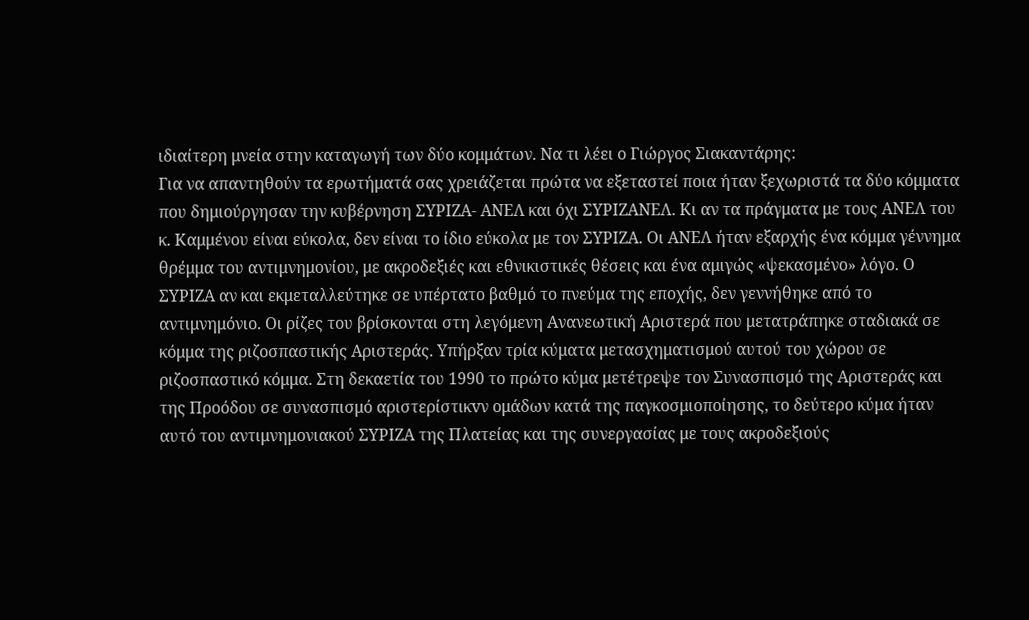ιδιαίτερη μνεία στην καταγωγή των δύο κομμάτων. Να τι λέει ο Γιώργος Σιακαντάρης:
Για να απαντηθούν τα ερωτήματά σας χρειάζεται πρώτα να εξεταστεί ποια ήταν ξεχωριστά τα δύο κόμματα που δημιούργησαν την κυβέρνηση ΣΥΡΙΖΑ- ΑΝΕΛ και όχι ΣΥΡΙΖΑΝΕΛ. Κι αν τα πράγματα με τους ΑΝΕΛ του κ. Καμμένου είναι εύκολα, δεν είναι το ίδιο εύκολα με τον ΣΥΡΙΖΑ. Οι ΑΝΕΛ ήταν εξαρχής ένα κόμμα γέννημα θρέμμα του αντιμνημονίου, με ακροδεξιές και εθνικιστικές θέσεις και ένα αμιγώς «ψεκασμένο» λόγο. Ο ΣΥΡΙΖΑ αν και εκμεταλλεύτηκε σε υπέρτατο βαθμό το πνεύμα της εποχής, δεν γεννήθηκε από το αντιμνημόνιο. Οι ρίζες του βρίσκονται στη λεγόμενη Ανανεωτική Αριστερά που μετατράπηκε σταδιακά σε κόμμα της ριζοσπαστικής Αριστεράς. Υπήρξαν τρία κύματα μετασχηματισμού αυτού του χώρου σε ριζοσπαστικό κόμμα. Στη δεκαετία του 1990 το πρώτο κύμα μετέτρεψε τον Συνασπισμό της Αριστεράς και της Προόδου σε συνασπισμό αριστερίστικvν ομάδων κατά της παγκοσμιοποίησης, το δεύτερο κύμα ήταν αυτό του αντιμνημονιακού ΣΥΡΙΖΑ της Πλατείας και της συνεργασίας με τους ακροδεξιούς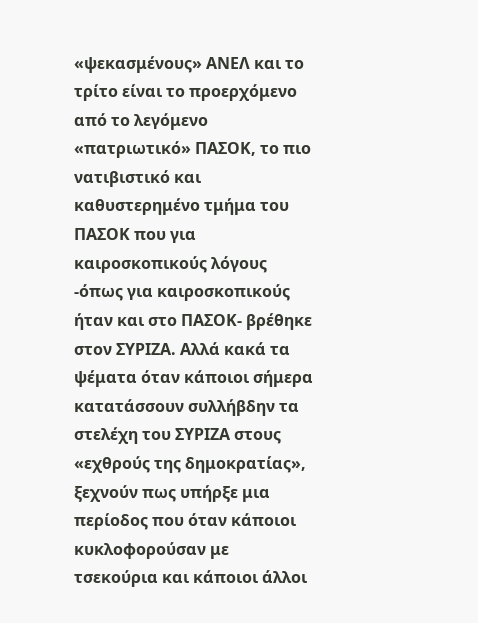«ψεκασμένους» ΑΝΕΛ και το τρίτο είναι το προερχόμενο από το λεγόμενο «πατριωτικό» ΠΑΣΟΚ, το πιο νατιβιστικό και καθυστερημένο τμήμα του ΠΑΣΟΚ που για καιροσκοπικούς λόγους -όπως για καιροσκοπικούς ήταν και στο ΠΑΣΟΚ- βρέθηκε στον ΣΥΡΙΖΑ. Αλλά κακά τα ψέματα όταν κάποιοι σήμερα κατατάσσουν συλλήβδην τα στελέχη του ΣΥΡΙΖΑ στους «εχθρούς της δημοκρατίας», ξεχνούν πως υπήρξε μια περίοδος που όταν κάποιοι κυκλοφορούσαν με τσεκούρια και κάποιοι άλλοι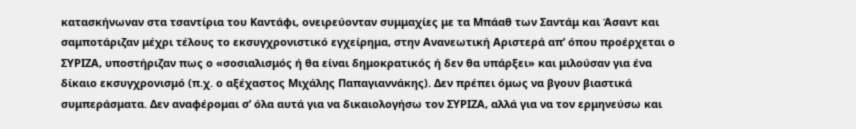κατασκήνωναν στα τσαντίρια του Καντάφι, ονειρεύονταν συμμαχίες με τα Μπάαθ των Σαντάμ και Άσαντ και σαμποτάριζαν μέχρι τέλους το εκσυγχρονιστικό εγχείρημα, στην Ανανεωτική Αριστερά απ’ όπου προέρχεται ο ΣΥΡΙΖΑ, υποστήριζαν πως ο «σοσιαλισμός ή θα είναι δημοκρατικός ή δεν θα υπάρξει» και μιλούσαν για ένα δίκαιο εκσυγχρονισμό (π.χ. ο αξέχαστος Μιχάλης Παπαγιαννάκης). Δεν πρέπει όμως να βγουν βιαστικά συμπεράσματα. Δεν αναφέρομαι σ’ όλα αυτά για να δικαιολογήσω τον ΣΥΡΙΖΑ, αλλά για να τον ερμηνεύσω και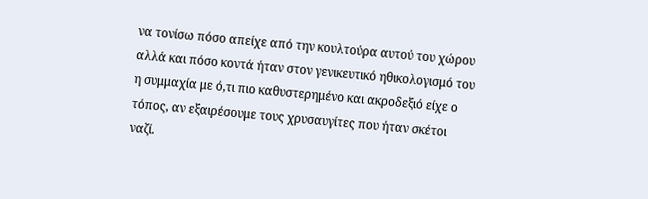να τονίσω πόσο απείχε από την κουλτούρα αυτού του χώρου αλλά και πόσο κοντά ήταν στον γενικευτικό ηθικολογισμό του η συμμαχία με ό,τι πιο καθυστερημένο και ακροδεξιό είχε ο τόπος, αν εξαιρέσουμε τους χρυσαυγίτες που ήταν σκέτοι ναζί.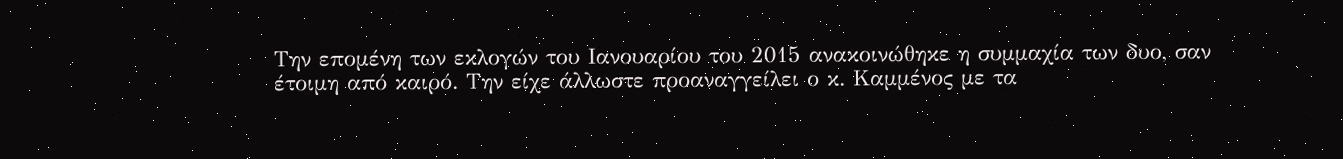Την επομένη των εκλογών του Ιανουαρίου του 2015 ανακοινώθηκε η συμμαχία των δυο, σαν έτοιμη από καιρό. Την είχε άλλωστε προαναγγείλει ο κ. Καμμένος με τα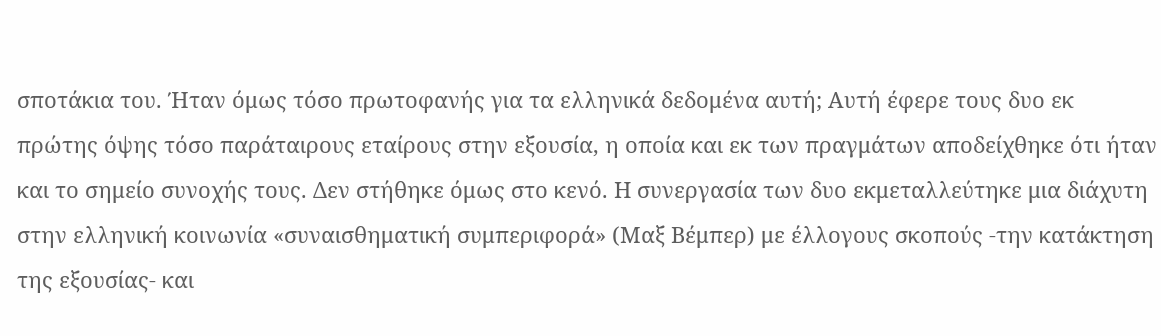σποτάκια του. Ήταν όμως τόσο πρωτοφανής για τα ελληνικά δεδομένα αυτή; Αυτή έφερε τους δυο εκ πρώτης όψης τόσο παράταιρους εταίρους στην εξουσία, η οποία και εκ των πραγμάτων αποδείχθηκε ότι ήταν και το σημείο συνοχής τους. Δεν στήθηκε όμως στο κενό. Η συνεργασία των δυο εκμεταλλεύτηκε μια διάχυτη στην ελληνική κοινωνία «συναισθηματική συμπεριφορά» (Μαξ Βέμπερ) με έλλογους σκοπούς -την κατάκτηση της εξουσίας- και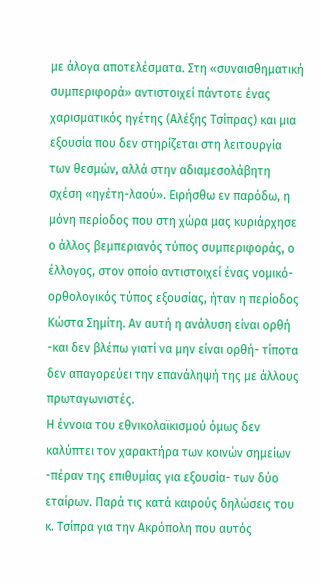με άλογα αποτελέσματα. Στη «συναισθηματική συμπεριφορά» αντιστοιχεί πάντοτε ένας χαρισματικός ηγέτης (Αλέξης Τσίπρας) και μια εξουσία που δεν στηρίζεται στη λειτουργία των θεσμών, αλλά στην αδιαμεσολάβητη σχέση «ηγέτη-λαού». Ειρήσθω εν παρόδω, η μόνη περίοδος που στη χώρα μας κυριάρχησε ο άλλος βεμπεριανός τύπος συμπεριφοράς, ο έλλογος, στον οποίο αντιστοιχεί ένας νομικό-ορθολογικός τύπος εξουσίας, ήταν η περίοδος Κώστα Σημίτη. Αν αυτή η ανάλυση είναι ορθή -και δεν βλέπω γιατί να μην είναι ορθή- τίποτα δεν απαγορεύει την επανάληψή της με άλλους πρωταγωνιστές.
Η έννοια του εθνικολαϊκισμού όμως δεν καλύπτει τον χαρακτήρα των κοινών σημείων -πέραν της επιθυμίας για εξουσία- των δύο εταίρων. Παρά τις κατά καιρούς δηλώσεις του κ. Τσίπρα για την Ακρόπολη που αυτός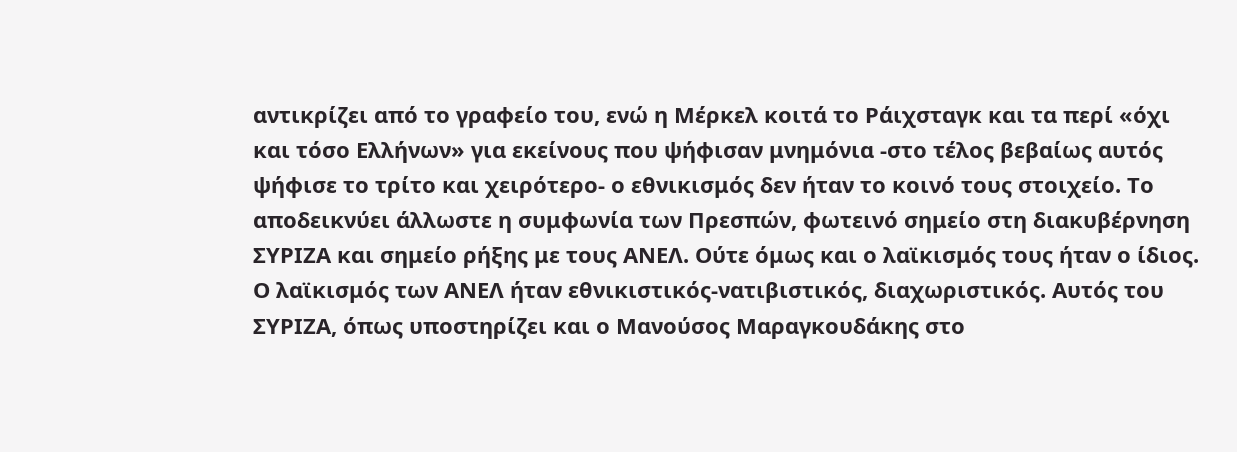αντικρίζει από το γραφείο του, ενώ η Μέρκελ κοιτά το Ράιχσταγκ και τα περί «όχι και τόσο Ελλήνων» για εκείνους που ψήφισαν μνημόνια -στο τέλος βεβαίως αυτός ψήφισε το τρίτο και χειρότερο- ο εθνικισμός δεν ήταν το κοινό τους στοιχείο. Το αποδεικνύει άλλωστε η συμφωνία των Πρεσπών, φωτεινό σημείο στη διακυβέρνηση ΣΥΡΙΖΑ και σημείο ρήξης με τους ΑΝΕΛ. Ούτε όμως και ο λαϊκισμός τους ήταν ο ίδιος. Ο λαϊκισμός των ΑΝΕΛ ήταν εθνικιστικός-νατιβιστικός, διαχωριστικός. Αυτός του ΣΥΡΙΖΑ, όπως υποστηρίζει και ο Μανούσος Μαραγκουδάκης στο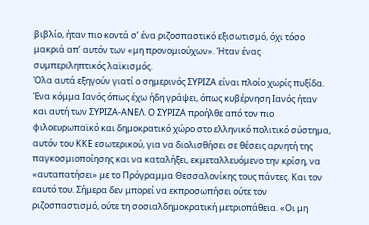βιβλίο, ήταν πιο κοντά σ’ ένα ριζοσπαστικό εξισωτισμό, όχι τόσο μακριά απ’ αυτόν των «μη προνομιούχων». Ήταν ένας συμπεριληπτικός λαϊκισμός.
Όλα αυτά εξηγούν γιατί ο σημερινός ΣΥΡΙΖΑ είναι πλοίο χωρίς πυξίδα. Ένα κόμμα Ιανός όπως έχω ήδη γράψει, όπως κυβέρνηση Ιανός ήταν και αυτή των ΣΥΡΙΖΑ-ΑΝΕΛ. Ο ΣΥΡΙΖΑ προήλθε από τον πιο φιλοευρωπαϊκό και δημοκρατικό χώρο στο ελληνικό πολιτικό σύστημα, αυτόν του ΚΚΕ εσωτερικού, για να διολισθήσει σε θέσεις αρνητή της παγκοσμιοποίησης και να καταλήξει, εκμεταλλευόμενο την κρίση, να «αυταπατήσει» με το Πρόγραμμα Θεσσαλονίκης τους πάντες. Και τον εαυτό του. Σήμερα δεν μπορεί να εκπροσωπήσει ούτε τον ριζοσπαστισμό, ούτε τη σοσιαλδημοκρατική μετριοπάθεια. «Οι μη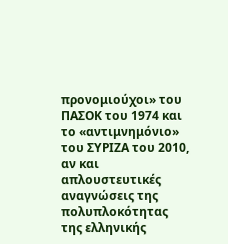προνομιούχοι» του ΠΑΣΟΚ του 1974 και το «αντιμνημόνιο» του ΣΥΡΙΖΑ του 2010, αν και απλουστευτικές αναγνώσεις της πολυπλοκότητας της ελληνικής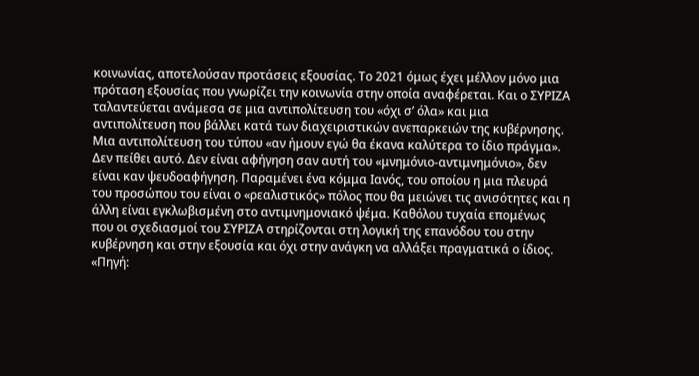κοινωνίας, αποτελούσαν προτάσεις εξουσίας. Το 2021 όμως έχει μέλλον μόνο μια πρόταση εξουσίας που γνωρίζει την κοινωνία στην οποία αναφέρεται. Και ο ΣΥΡΙΖΑ ταλαντεύεται ανάμεσα σε μια αντιπολίτευση του «όχι σ’ όλα» και μια αντιπολίτευση που βάλλει κατά των διαχειριστικών ανεπαρκειών της κυβέρνησης. Μια αντιπολίτευση του τύπου «αν ήμουν εγώ θα έκανα καλύτερα το ίδιο πράγμα». Δεν πείθει αυτό. Δεν είναι αφήγηση σαν αυτή του «μνημόνιο-αντιμνημόνιο», δεν είναι καν ψευδοαφήγηση. Παραμένει ένα κόμμα Ιανός, του οποίου η μια πλευρά του προσώπου του είναι ο «ρεαλιστικός» πόλος που θα μειώνει τις ανισότητες και η άλλη είναι εγκλωβισμένη στο αντιμνημονιακό ψέμα. Καθόλου τυχαία επομένως που οι σχεδιασμοί του ΣΥΡΙΖΑ στηρίζονται στη λογική της επανόδου του στην κυβέρνηση και στην εξουσία και όχι στην ανάγκη να αλλάξει πραγματικά ο ίδιος.
«Πηγή: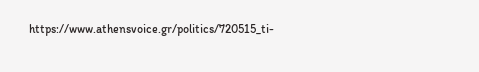https://www.athensvoice.gr/politics/720515_ti-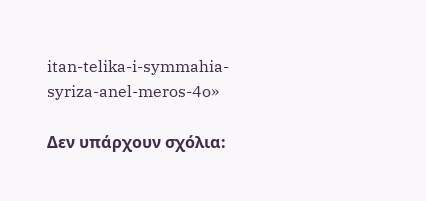itan-telika-i-symmahia-syriza-anel-meros-4o»

Δεν υπάρχουν σχόλια: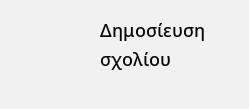Δημοσίευση σχολίου